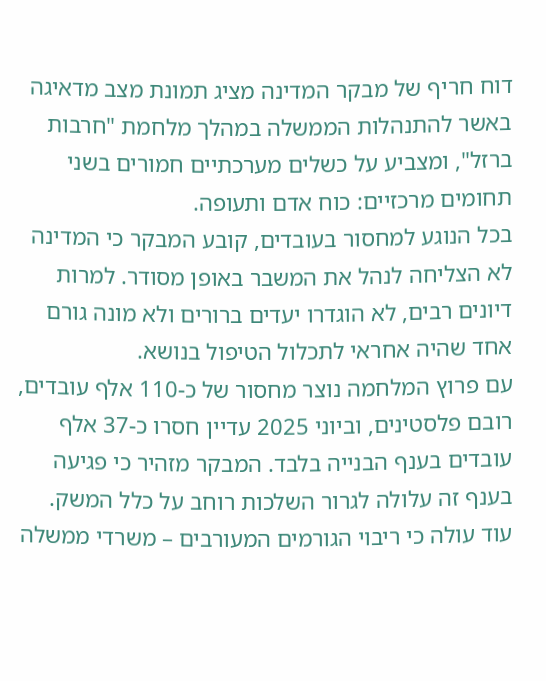דוח חריף של מבקר המדינה מציג תמונת מצב מדאיגה באשר להתנהלות הממשלה במהלך מלחמת "חרבות ברזל", ומצביע על כשלים מערכתיים חמורים בשני תחומים מרכזיים: כוח אדם ותעופה.
בכל הנוגע למחסור בעובדים, קובע המבקר כי המדינה לא הצליחה לנהל את המשבר באופן מסודר. למרות דיונים רבים, לא הוגדרו יעדים ברורים ולא מונה גורם אחד שהיה אחראי לתכלול הטיפול בנושא.
עם פרוץ המלחמה נוצר מחסור של כ-110 אלף עובדים, רובם פלסטינים, וביוני 2025 עדיין חסרו כ-37 אלף עובדים בענף הבנייה בלבד. המבקר מזהיר כי פגיעה בענף זה עלולה לגרור השלכות רוחב על כלל המשק.
עוד עולה כי ריבוי הגורמים המעורבים – משרדי ממשלה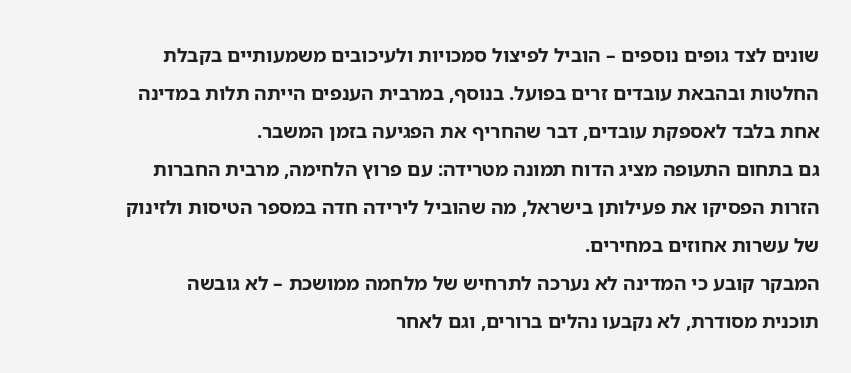שונים לצד גופים נוספים – הוביל לפיצול סמכויות ולעיכובים משמעותיים בקבלת החלטות ובהבאת עובדים זרים בפועל. בנוסף, במרבית הענפים הייתה תלות במדינה אחת בלבד לאספקת עובדים, דבר שהחריף את הפגיעה בזמן המשבר.
גם בתחום התעופה מציג הדוח תמונה מטרידה: עם פרוץ הלחימה, מרבית החברות הזרות הפסיקו את פעילותן בישראל, מה שהוביל לירידה חדה במספר הטיסות ולזינוק של עשרות אחוזים במחירים.
המבקר קובע כי המדינה לא נערכה לתרחיש של מלחמה ממושכת – לא גובשה תוכנית מסודרת, לא נקבעו נהלים ברורים, וגם לאחר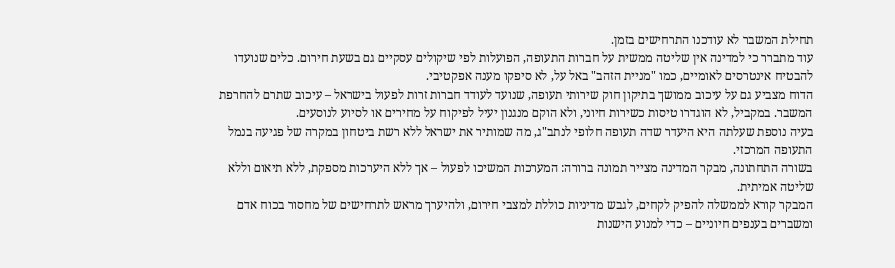תחילת המשבר לא עודכנו התרחישים בזמן.
עוד מתברר כי למדינה אין שליטה ממשית על חברות התעופה, הפועלות לפי שיקולים עסקיים גם בשעת חירום. כלים שנועדו להבטיח אינטרסים לאומיים, כמו "מניית הזהב" באל על, לא סיפקו מענה אפקטיבי.
הדוח מצביע גם על עיכוב ממושך בתיקון חוק שירותי תעופה, שנועד לעודד חברות זרות לפעול בישראל – עיכוב שתרם להחרפת המשבר. במקביל, לא הוגדרו טיסות כשירות חיוני, ולא הוקם מנגנון יעיל לפיקוח על מחירים או לסיוע לנוסעים.
בעיה נוספת שעלתה היא היעדר שדה תעופה חלופי לנתב"ג, מה שמותיר את ישראל ללא רשת ביטחון במקרה של פגיעה בנמל התעופה המרכזי.
בשורה התחתונה, מבקר המדינה מצייר תמונה ברורה: המערכות המשיכו לפעול – אך ללא היערכות מספקת, ללא תיאום וללא שליטה אמיתית.
המבקר קורא לממשלה להפיק לקחים, לגבש מדיניות כוללת למצבי חירום, ולהיערך מראש לתרחישים של מחסור בכוח אדם ומשברים בענפים חיוניים – כדי למנוע הישנות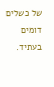של כשלים דומים בעתיד.